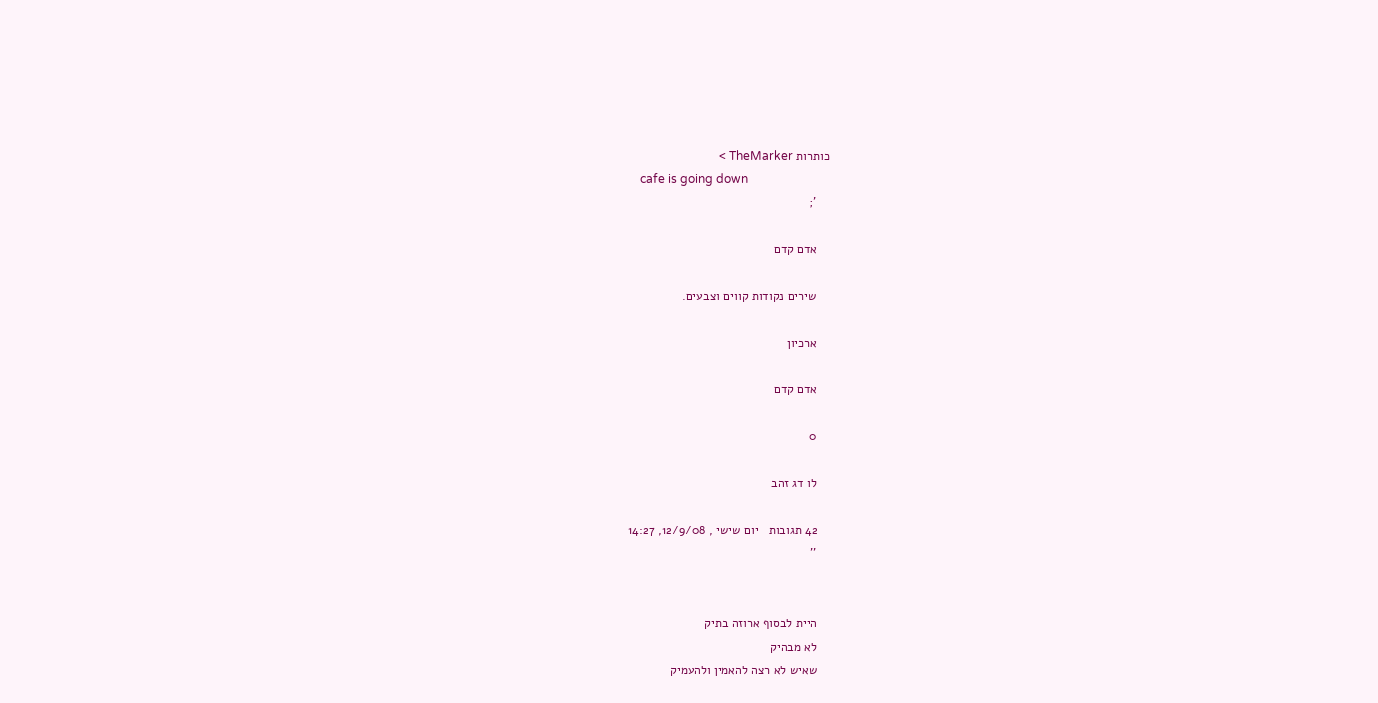כותרות TheMarker >
    cafe is going down
    ';

    אדם קדם

    שירים נקודות קווים וצבעים.

    ארכיון

    אדם קדם

    0

    לו דג זהב

    42 תגובות   יום שישי , 12/9/08, 14:27
    ''


    היית לבסוף ארוזה בתיק
    לא מבהיק
    שאיש לא רצה להאמין ולהעמיק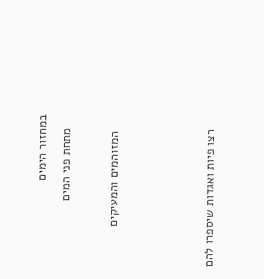במחזור הימים
    מתחת פני המים

     המזוהמים והמעיקים



    רצו פיות ואגדות שיספרו להם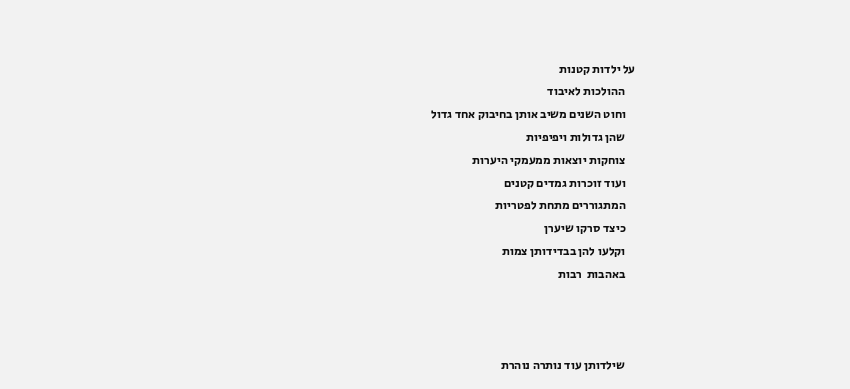על ילדות קטנות
    ההולכות לאיבוד
    וחוט השנים משיב אותן בחיבוק אחד גדול
    שהן גדולות ויפיפיות
    צוחקות יוצאות ממעמקי היערות
    ועוד זוכרות גמדים קטנים
    המתגוררים מתחת לפטריות
    כיצד סרקו שיערן
    וקלעו להן בבדידותן צמות
    באהבות  רבות



    שילדותן עוד נותרה נוהרת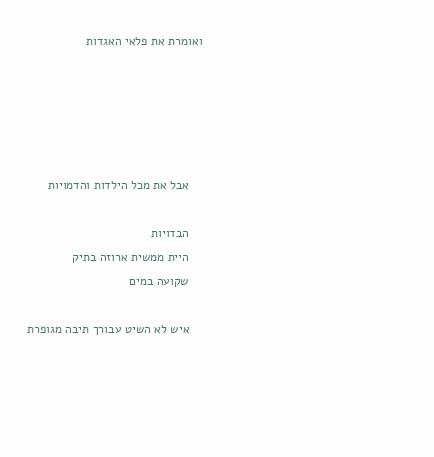ואומרת את פלאי האגדות





    אבל את מכל הילדות והדמויות

    הבדויות
    היית ממשית ארוזה בתיק
    שקועה במים

    איש לא השיט עבורך תיבה מגופרת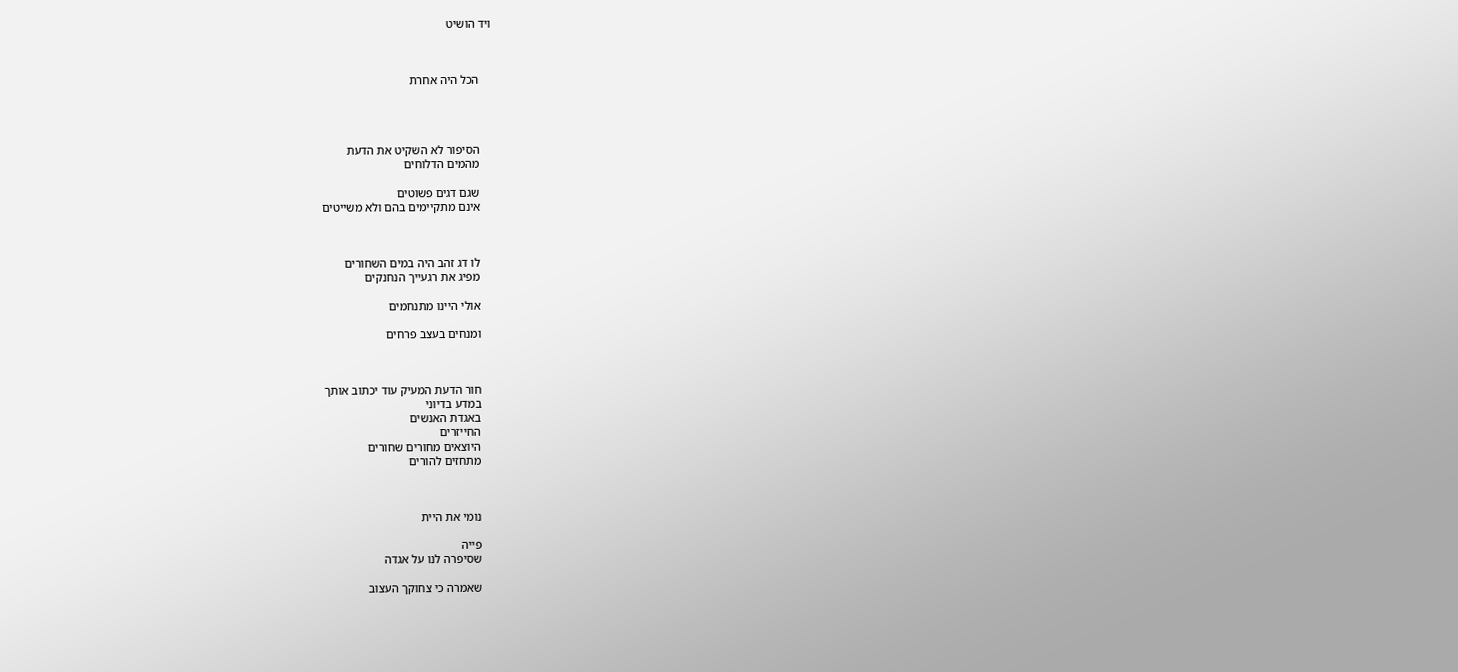ויד הושיט



    הכל היה אחרת




    הסיפור לא השקיט את הדעת
    מהמים הדלוחים

    שגם דגים פשוטים
    אינם מתקיימים בהם ולא משייטים



    לו דג זהב היה במים השחורים
    מפיג את רגעייך הנחנקים

    אולי היינו מתנחמים

    ומנחים בעצב פרחים



    חור הדעת המעיק עוד יכתוב אותך
    במדע בדיוני
    באגדת האנשים
    החייזרים
    היוצאים מחורים שחורים
    מתחזים להורים



    נומי את היית

    פייה
    שסיפרה לנו על אגדה

    שאמרה כי צחוקך העצוב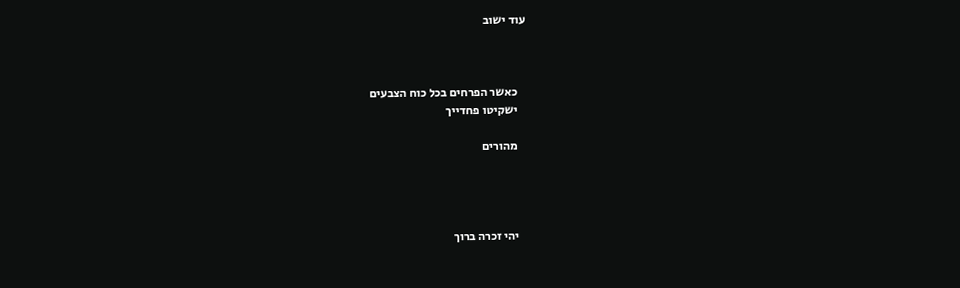עוד ישוב



    כאשר הפרחים בכל כוח הצבעים
    ישקיטו פחדייך

    מהורים




    יהי זכרה ברוך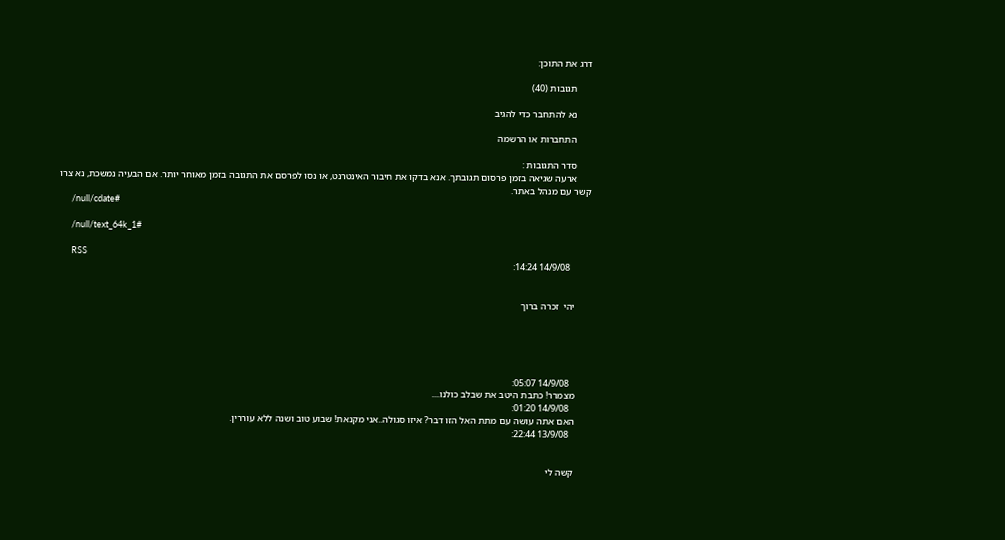דרג את התוכן:

      תגובות (40)

      נא להתחבר כדי להגיב

      התחברות או הרשמה

      סדר התגובות :
      ארעה שגיאה בזמן פרסום תגובתך. אנא בדקו את חיבור האינטרנט, או נסו לפרסם את התגובה בזמן מאוחר יותר. אם הבעיה נמשכת, נא צרו קשר עם מנהל באתר.
      /null/cdate#

      /null/text_64k_1#

      RSS
        14/9/08 14:24:


      יהי  זכרה ברוך





        14/9/08 05:07:
      מצמרר! כתבת היטב את שבלב כולנו....
        14/9/08 01:20:
      האם אתה עושה עם מתת האל הזו דבר? איזו סגולה..אני מקנאת! שבוע טוב ושנה ללא עוררין.
        13/9/08 22:44:


      קשה לי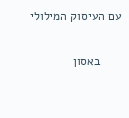עם העיסוק המילולי

      באסון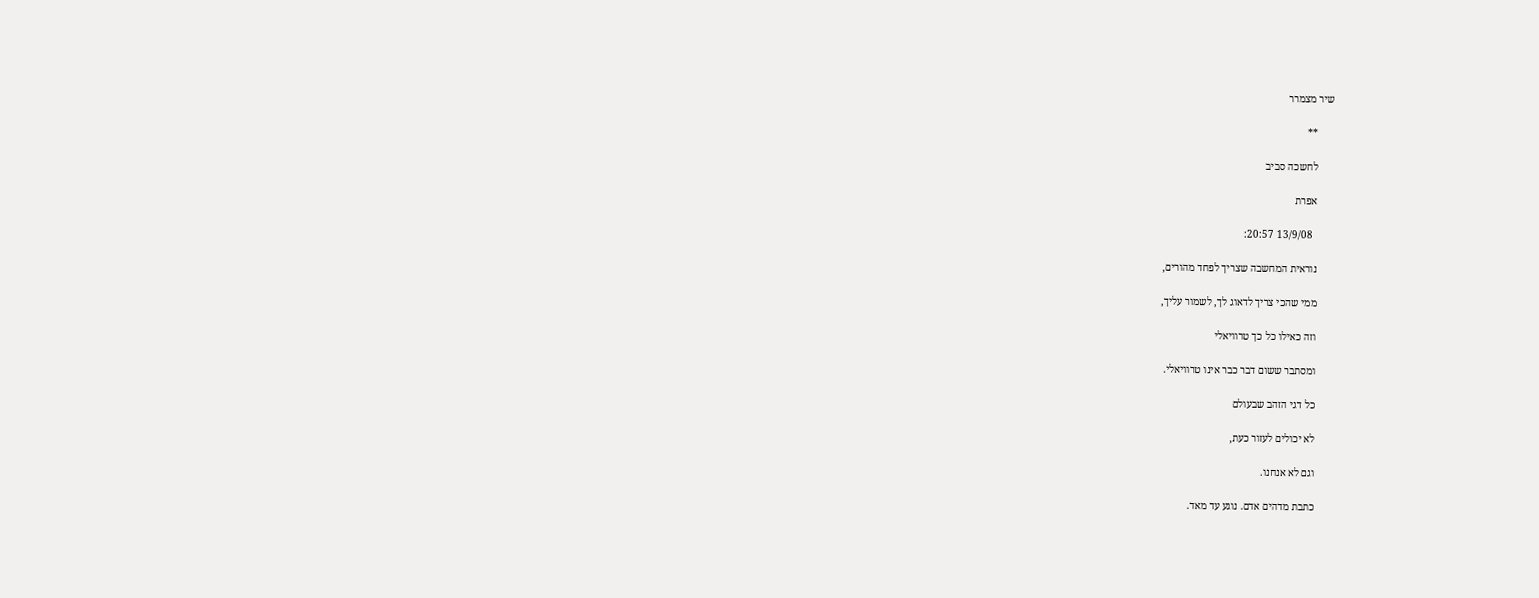שיר מצמרר

      **

      לחשכה סביב

      אפרת

        13/9/08 20:57:

      נוראית המחשבה שצריך לפחד מהורים,

      ממי שהכי צריך לדאוג לך, לשמור עליך,

      וזה כאילו כל כך טרוויאלי

      ומסתבר ששום דבר כבר אינו טרוויאלי.

      כל דגי הזהב שבעולם

      לא יכולים לעזור כעת,

      וגם לא אנחנו.

      כתבת מדהים אדם. נוגע עד מאד.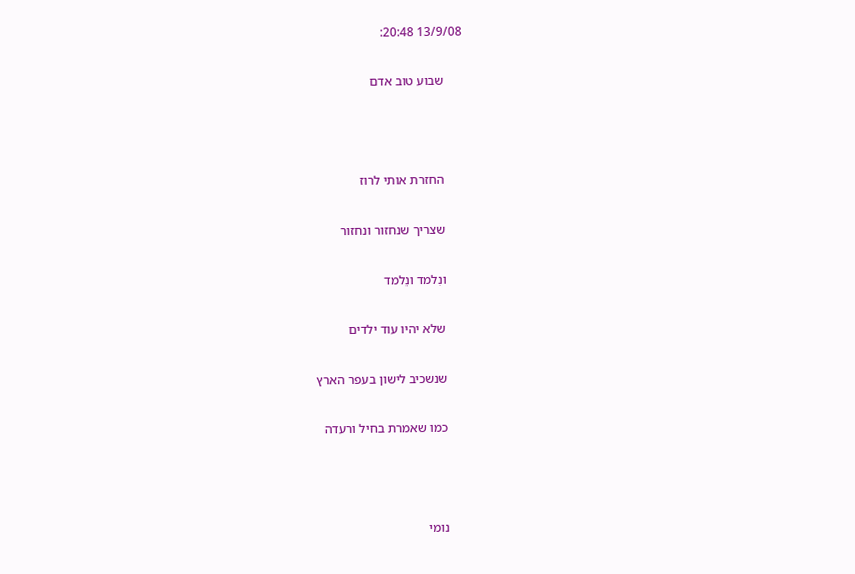13/9/08 20:48:

      שבוע טוב אדם



      החזרת אותי לרוז

      שצריך שנחזור ונחזור

      ונִלמד ונֵלמד

      שלא יהיו עוד ילדים

      שנשכיב לישון בעפר הארץ

      כמו שאמרת בחיל ורעדה



      נומי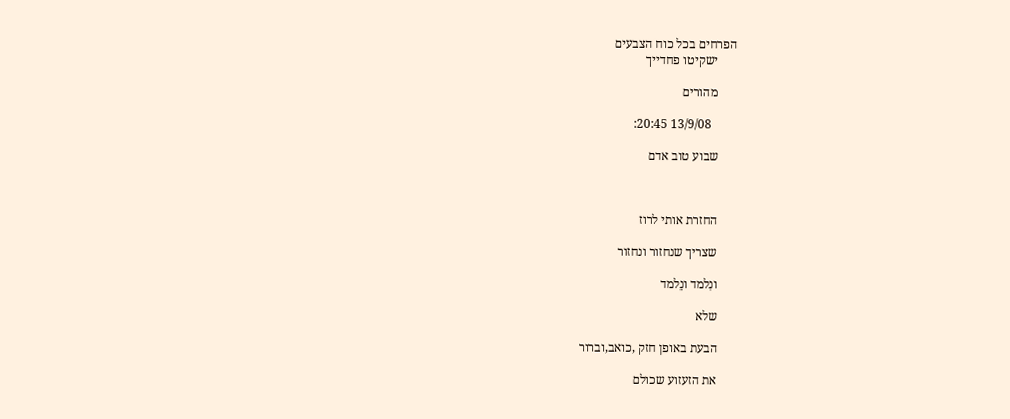הפרחים בכל כוח הצבעים
      ישקיטו פחדייך

      מהורים

        13/9/08 20:45:

      שבוע טוב אדם



      החזרת אותי לרוז

      שצריך שנחזור ונחזור

      ונִלמד ונֵלמד

      שלא

      הבעת באופן חזק ,כואב,וברור

      את הזעזוע שכולם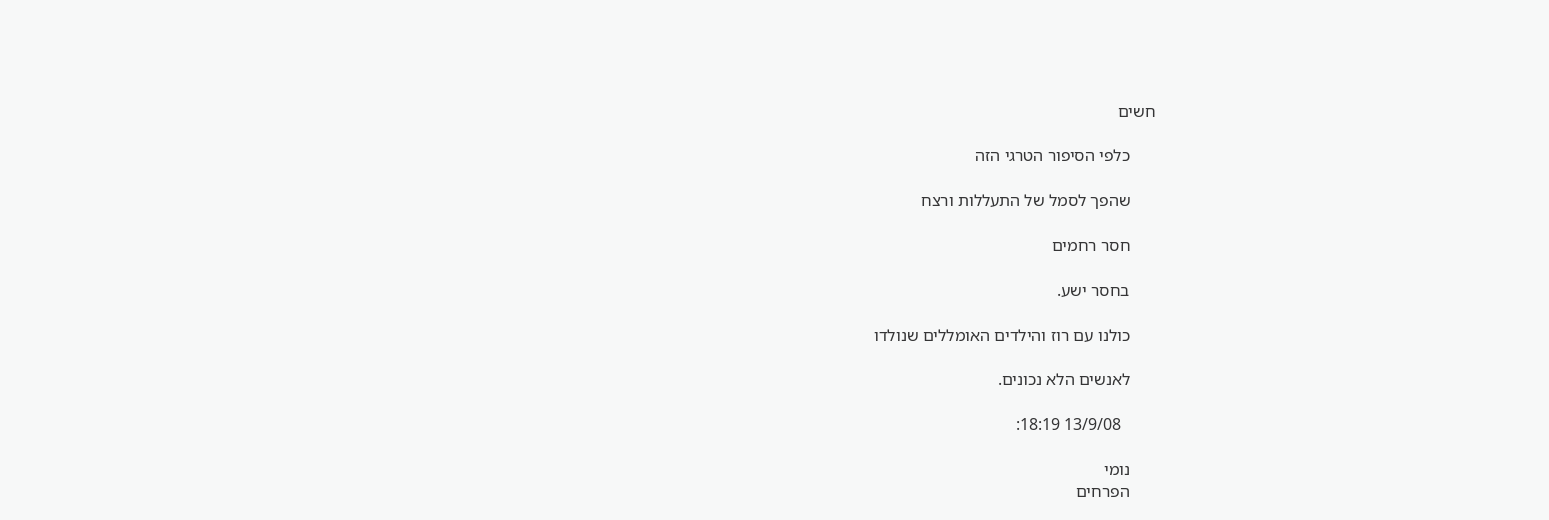חשים

      כלפי הסיפור הטרגי הזה

      שהפך לסמל של התעללות ורצח

      חסר רחמים

      בחסר ישע.

      כולנו עם רוז והילדים האומללים שנולדו

      לאנשים הלא נכונים.

        13/9/08 18:19:

      נומי
      הפרחים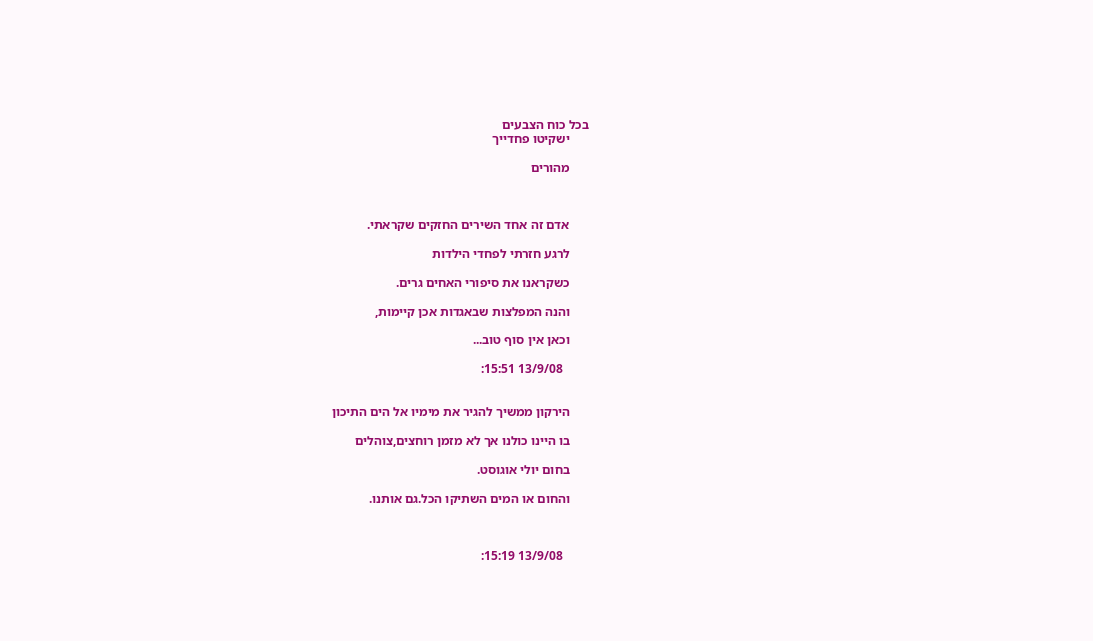בכל כוח הצבעים
      ישקיטו פחדייך

      מהורים



      אדם זה אחד השירים החזקים שקראתי.

      לרגע חזרתי לפחדי הילדות

      כשקראנו את סיפורי האחים גרים.

      והנה המפלצות שבאגדות אכן קיימות,

      וכאן אין סוף טוב...

        13/9/08 15:51:


      הירקון ממשיך להגיר את מימיו אל הים התיכון

      בו היינו כולנו אך לא מזמן רוחצים,צוהלים

      בחום יולי אוגוסט.

      והחום או המים השתיקו הכל.גם אותנו.



        13/9/08 15:19: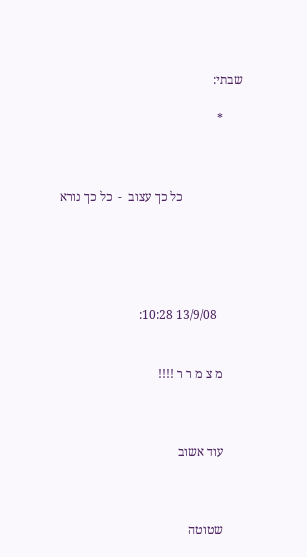שבתי:

      *



                   כל כך עצוב  -  כל כך נורא





        13/9/08 10:28:


      מ צ מ ר ר !!!!



      עוד אשוב



      שטוטה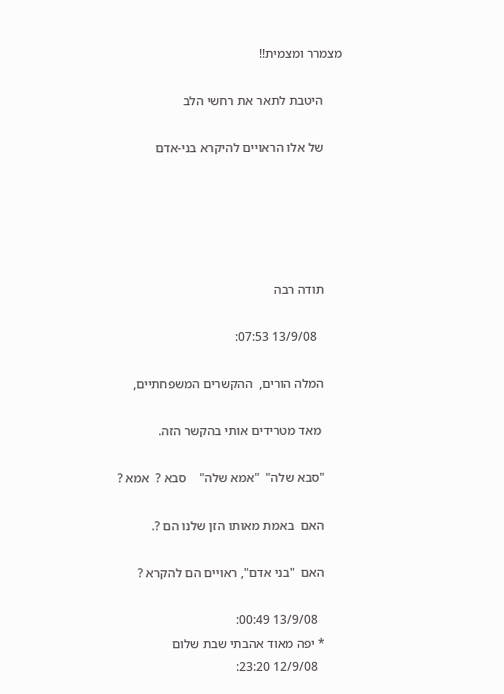מצמרר ומצמית!!

      היטבת לתאר את רחשי הלב

      של אלו הראויים להיקרא בני-אדם





      תודה רבה

        13/9/08 07:53:

      המלה הורים,  ההקשרים המשפחתיים,

       מאד מטרידים אותי בהקשר הזה.

      "סבא שלה"  "אמא שלה"    סבא ?  אמא ?

      האם  באמת מאותו הזן שלנו הם ?.

      האם  "בני אדם", ראויים הם להקרא ?

        13/9/08 00:49:
      * יפה מאוד אהבתי שבת שלום
        12/9/08 23:20: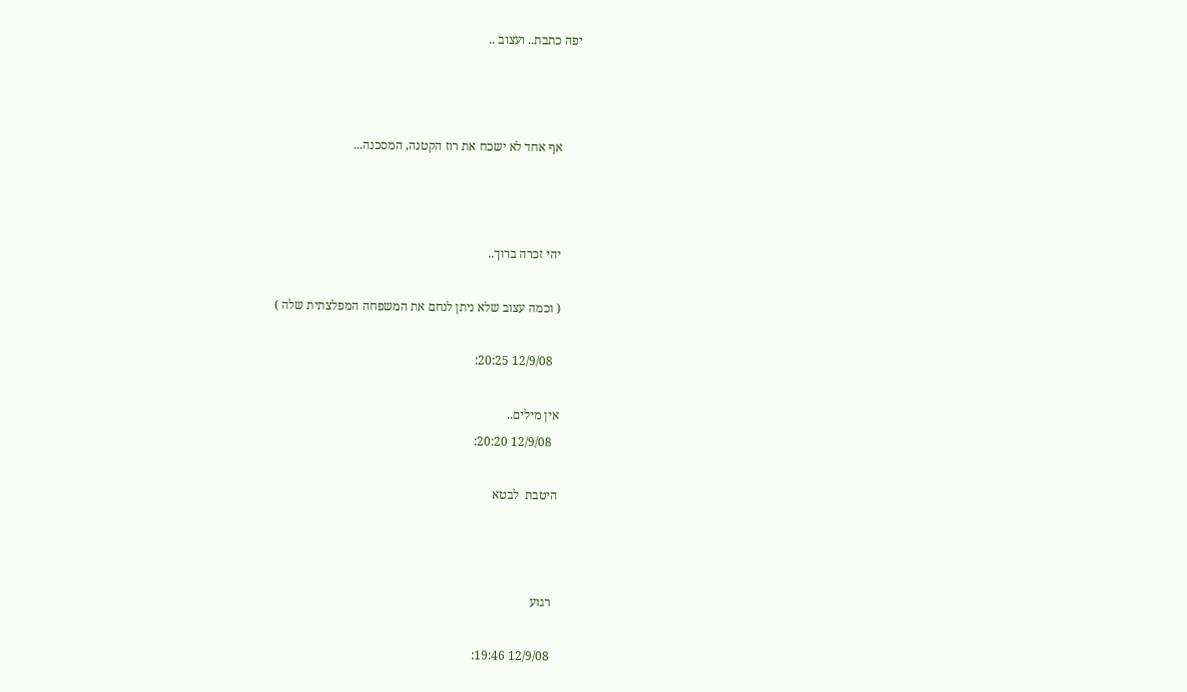יפה כתבת.. ועצוב ..



      אף אחד לא ישכח את רוז הקטנה, המסכנה...



      יהי זכרה ברוך..

      ( וכמה עצוב שלא ניתן לנחם את המשפחה המפלצתית שלה )

        12/9/08 20:25:

      אין מילים..
        12/9/08 20:20:

      היטבת  לבטא



        רגוע

        12/9/08 19:46: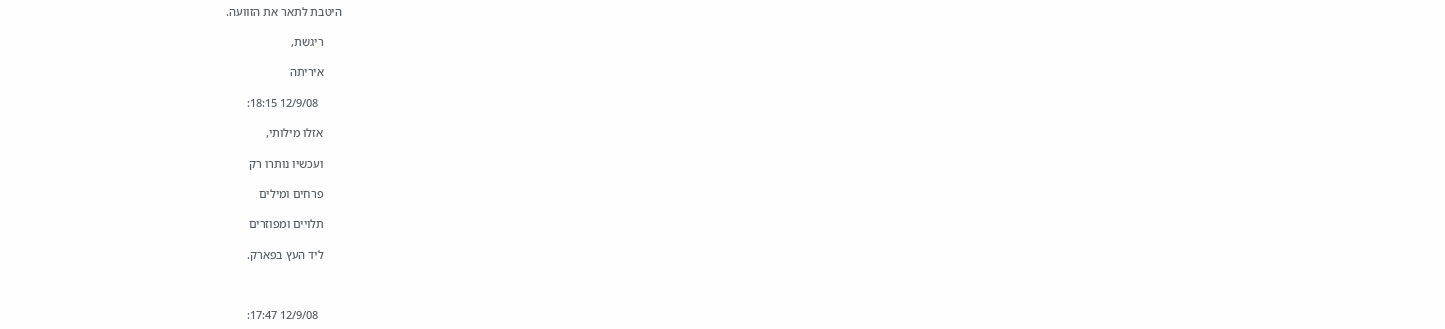היטבת לתאר את הזוועה.

      ריגשת,

      איריתה

        12/9/08 18:15:

      אזלו מילותי,

      ועכשיו נותרו רק

      פרחים ומילים

      תלויים ומפוזרים

      ליד העץ בפארק.



        12/9/08 17:47: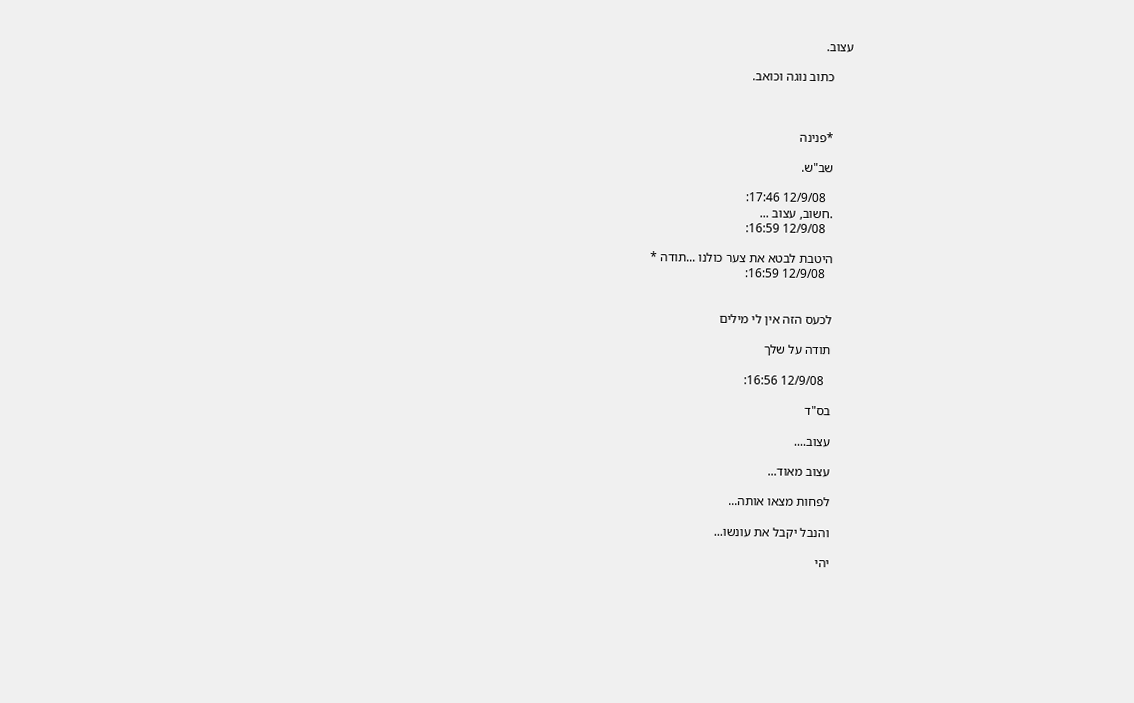עצוב.

      כתוב נוגה וכואב.



      *פנינה

      שב"ש.

        12/9/08 17:46:
      .חשוב, עצוב ...
        12/9/08 16:59:

      היטבת לבטא את צער כולנו ...תודה *
        12/9/08 16:59:


      לכעס הזה אין לי מילים

      תודה על שלך

        12/9/08 16:56:

      בס"ד

      עצוב....

      עצוב מאוד...

      לפחות מצאו אותה...

      והנבל יקבל את עונשו...

      יהי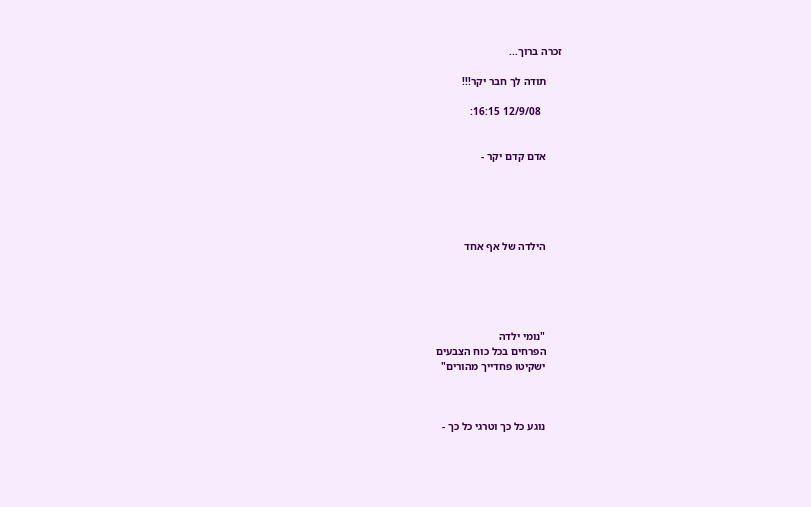זכרה ברוך...

      תודה לך חבר יקר!!!

        12/9/08 16:15:


      אדם קדם יקר -





      הילדה של אף אחד





      "נומי ילדה
      הפרחים בכל כוח הצבעים
      ישקיטו פחדייך מהורים"



      נוגע כל כך וטרגי כל כך -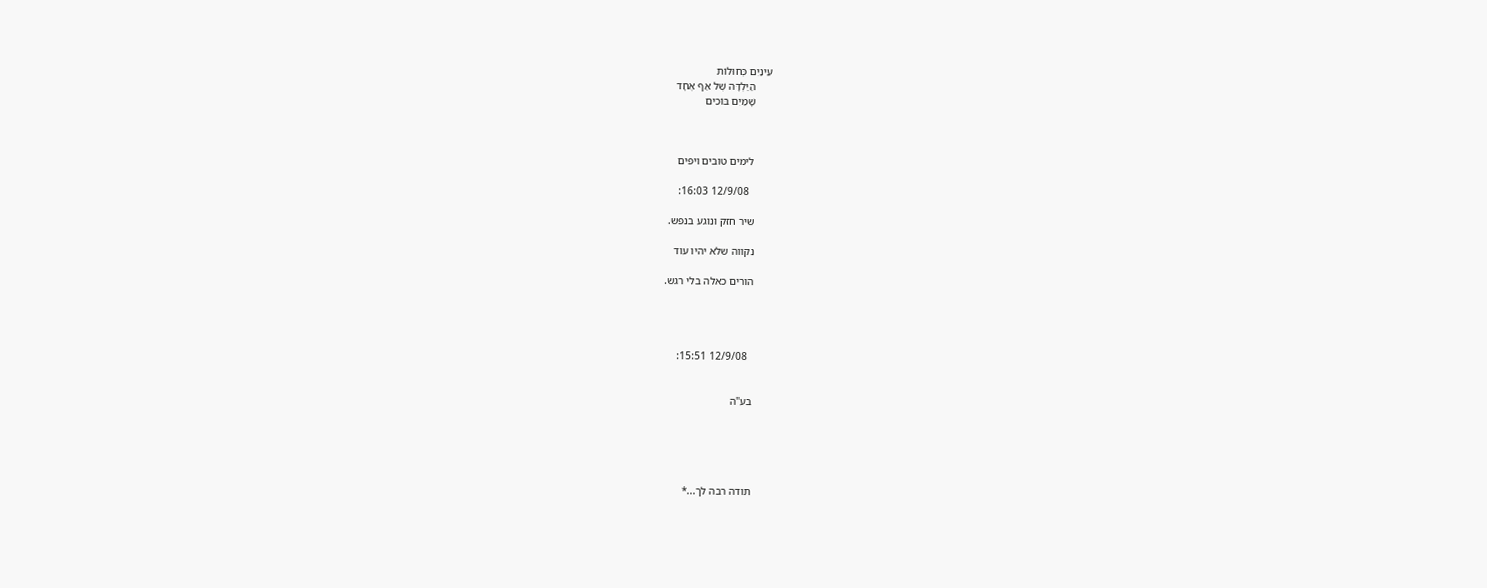עֵינַיִם כְּחוּלוֹת
      הַיַּלְדָּה שֶׁל אַף אֶחָד
      שָׁמַיִם בּוֹכִים



      לימים טובים ויפים

        12/9/08 16:03:

      שיר חזק ונוגע בנפש.

      נקווה שלא יהיו עוד

      הורים כאלה בלי רגש.




        12/9/08 15:51:


      בע"ה





      תודה רבה לך...*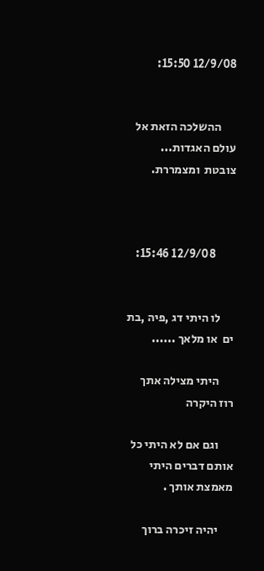12/9/08 15:50:


      ההשלכה הזאת אל עולם האגדות... צובטת  ומצמררת.



        12/9/08 15:46:


      לו היתי דג ,פיה ,בת ים  או מלאך ......

      היתי מצילה אתך רוז היקרה

      וגם אם לא היתי כל אותם דברים היתי מאמצת אותך .

      יהיה זיכרה ברוך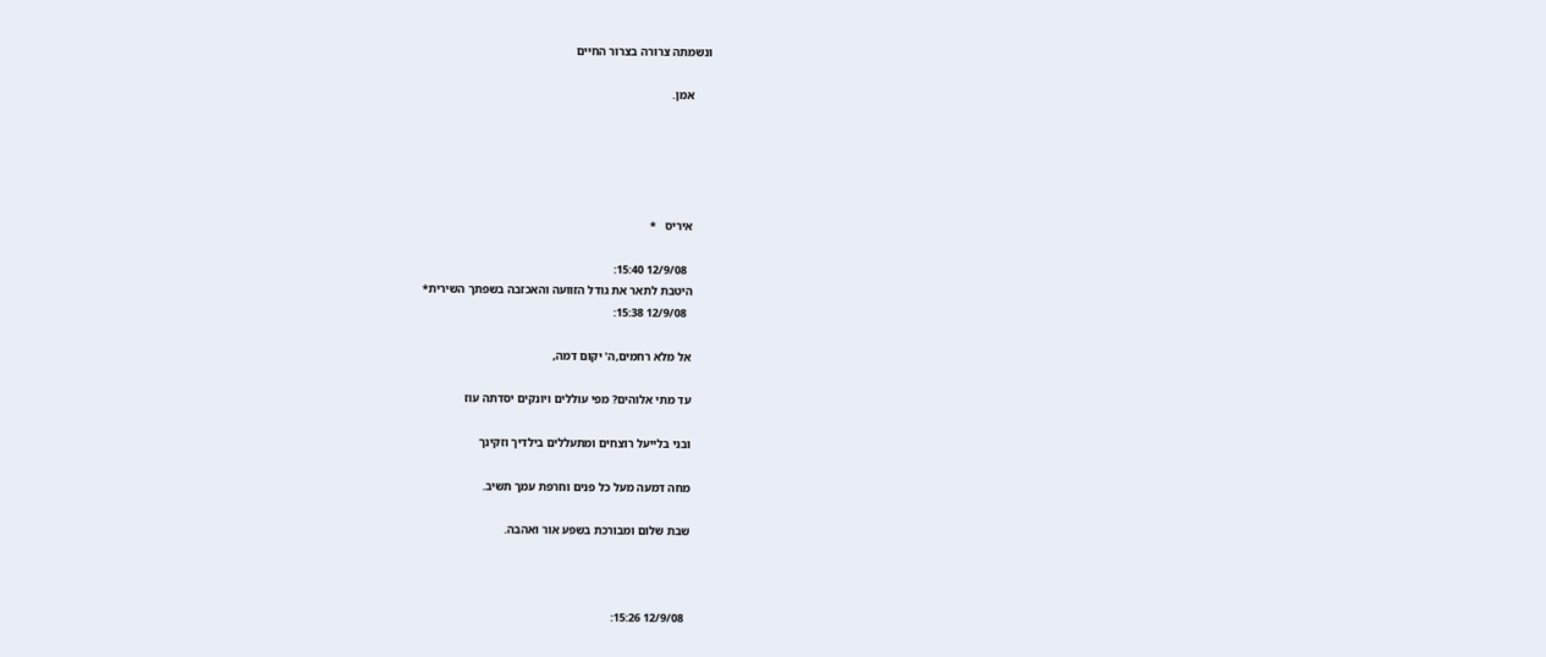ונשמתה צרורה בצרור החיים

      אמן.





      איריס   *

        12/9/08 15:40:
      היטבת לתאר את גודל הזוועה והאכזבה בשפתך השירית*
        12/9/08 15:38:

      אל מלא רחמים,ה' יקום דמה,

      עד מתי אלוהים? מפי עוללים ויונקים יסדתה עוז

      ובני בלייעל רוצחים ומתעללים בילדיך וזקינך

      מחה דמעה מעל כל פנים וחרפת עמך תשיב.

      שבת שלום ומבורכת בשפע אור ואהבה.



        12/9/08 15:26: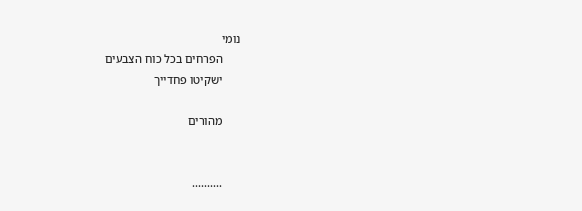נומי
      הפרחים בכל כוח הצבעים
      ישקיטו פחדייך

      מהורים


      ..........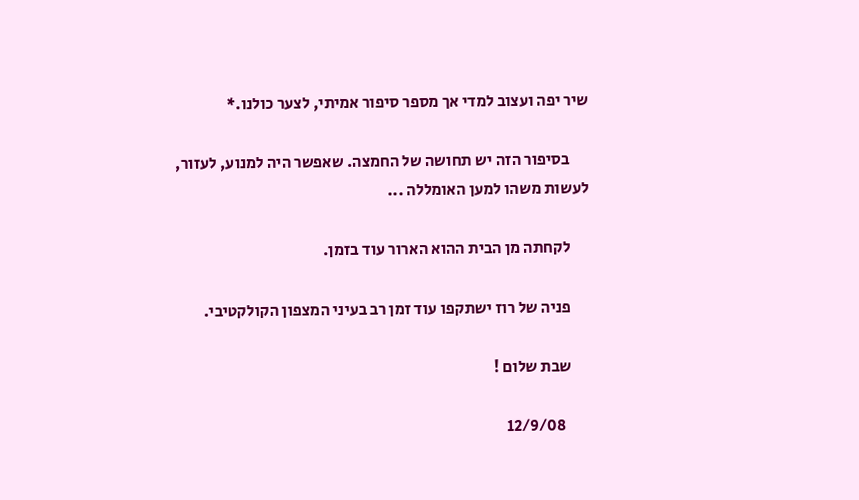שיר יפה ועצוב למדי אך מספר סיפור אמיתי, לצער כולנו.*

      בסיפור הזה יש תחושה של החמצה. שאפשר היה למנוע, לעזור, לעשות משהו למען האומללה ...

      לקחתה מן הבית ההוא הארור עוד בזמן.

      פניה של רוז ישתקפו עוד זמן רב בעיני המצפון הקולקטיבי.

      שבת שלום !

        12/9/08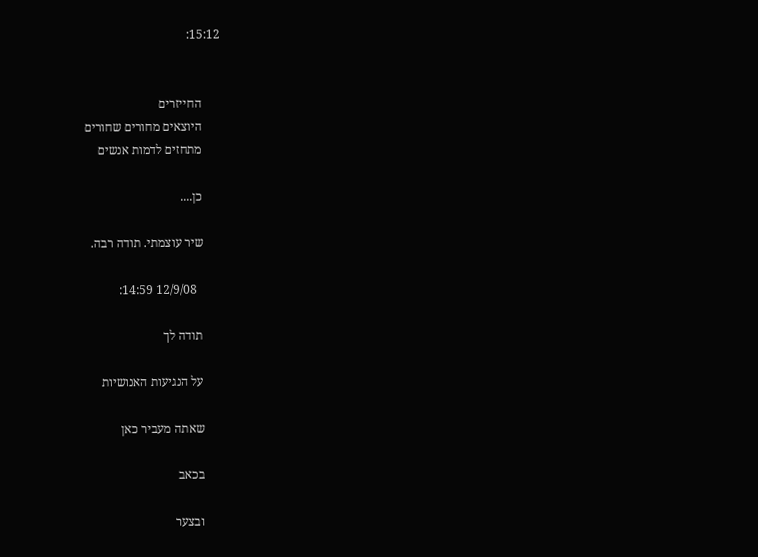15:12:


      החייזרים
      היוצאים מחורים שחורים
      מתחזים לדמות אנשים

      כן....

      שיר עוצמתי. תודה רבה.

        12/9/08 14:59:

      תודה לך

      על הנגיעות האנושיות

      שאתה מעביר כאן

      בכאב

      ובצער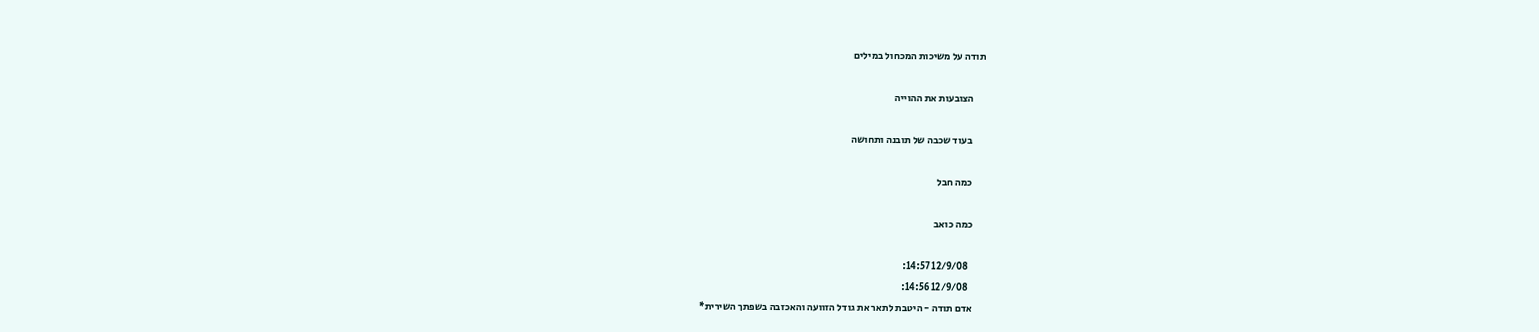תודה על משיכות המכחול במילים

      הצובעות את ההוייה

      בעוד שכבה של תובנה ותחושה

      כמה חבל

      כמה כואב

        12/9/08 14:57:
        12/9/08 14:56:
      אדם תודה - היטבת לתאר את גודל הזוועה והאכזבה בשפתך השירית*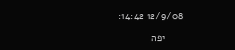12/9/08 14:42:

      יפה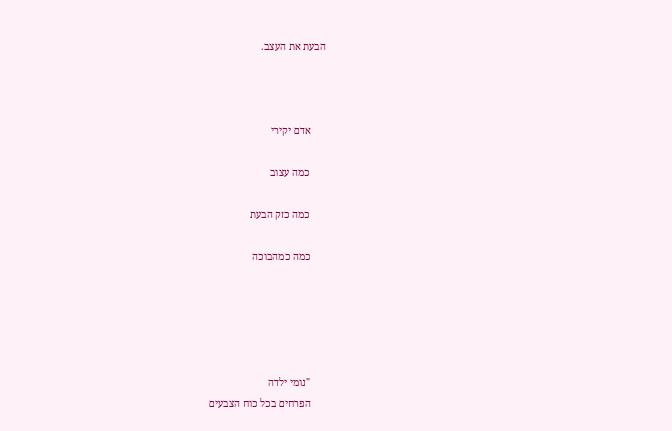הבעת את העצב.



      אדם יקירי

      כמה עצוב

      כמה כזק הבעת

      כמה כמהבוכה





      "נומי ילדה
      הפרחים בכל כוח הצבעים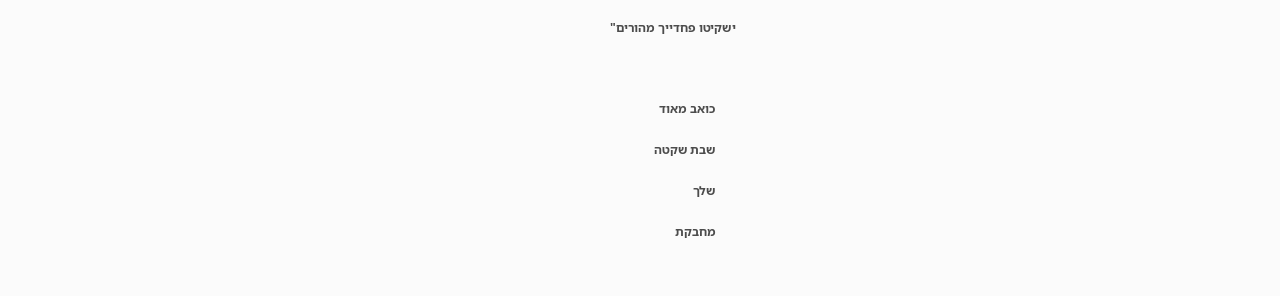ישקיטו פחדייך מהורים"



      כואב מאוד

      שבת שקטה

      שלך

      מחבקת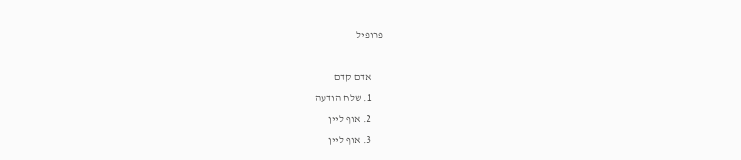פרופיל

      אדם קדם
      1. שלח הודעה
      2. אוף ליין
      3. אוף ליין